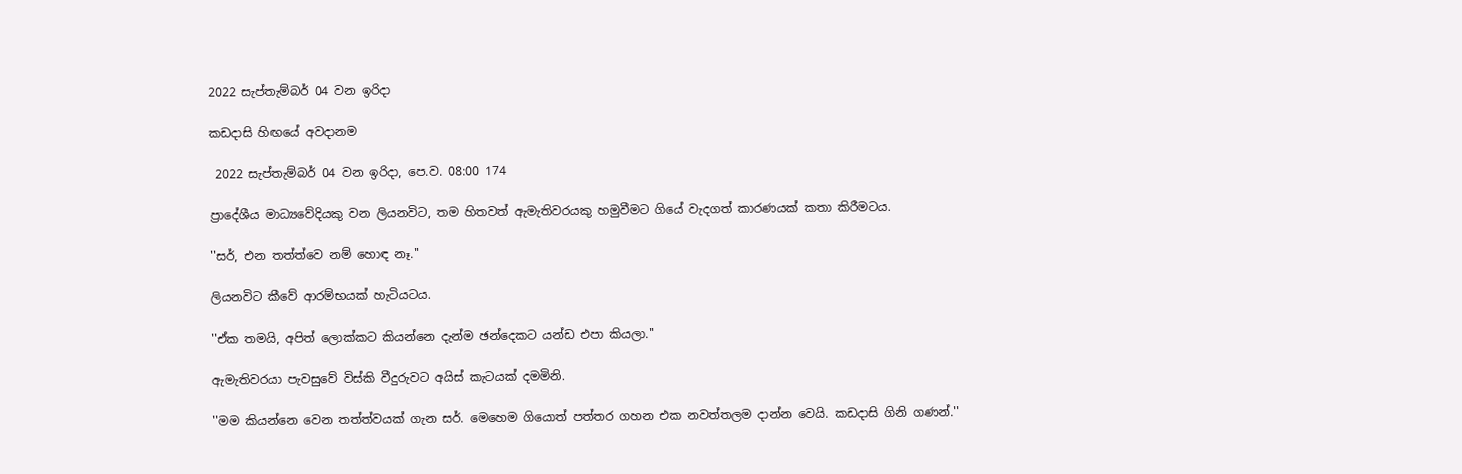2022 සැප්තැම්බර් 04 වන ඉරිදා

කඩදාසි හිඟයේ අවදානම

 2022 සැප්තැම්බර් 04 වන ඉරිදා, පෙ.ව. 08:00 174

ප්‍රාදේශීය මාධ්‍යවේදියකු වන ලියනවිට, තම හිතවත් ඇමැතිවරයකු හමුවීමට ගියේ වැදගත් කාරණයක් කතා කිරීමටය.

''සර්, එන තත්ත්වෙ නම් හොඳ නෑ.''

ලියනවිට කීවේ ආරම්භයක් හැටියටය.

''ඒක තමයි, අපිත් ලොක්කට කියන්නෙ දැන්ම ඡන්දෙකට යන්ඩ එපා කියලා.''

ඇමැතිවරයා පැවසුවේ විස්කි වීදුරුවට අයිස් කැටයක් දමමිනි.

''මම කියන්නෙ වෙන තත්ත්වයක් ගැන සර්. මෙහෙම ගියොත් පත්තර ගහන එක නවත්තලම දාන්න වෙයි. කඩදාසි ගිනි ගණන්.''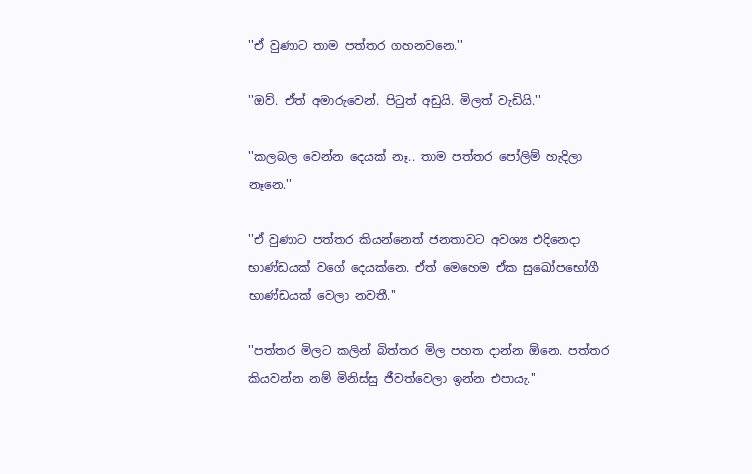''ඒ වුණාට තාම පත්තර ගහනවනෙ.''

''ඔව්. ඒත් අමාරුවෙන්. පිටුත් අඩුයි. මිලත් වැඩියි.''

''කලබල වෙන්න දෙයක් නෑ.. තාම පත්තර පෝලිම් හැදිලා නෑනෙ.''

''ඒ වුණාට පත්තර කියන්නෙත් ජනතාවට අවශ්‍ය එදිනෙදා භාණ්ඩයක් වගේ දෙයක්නෙ. ඒත් මෙහෙම ඒක සුඛෝපභෝගී භාණ්ඩයක් වෙලා නවතී.''

''පත්තර මිලට කලින් බිත්තර මිල පහත දාන්න ඕනෙ. පත්තර කියවන්න නම් මිනිස්සු ජීවත්වෙලා ඉන්න එපායැ.''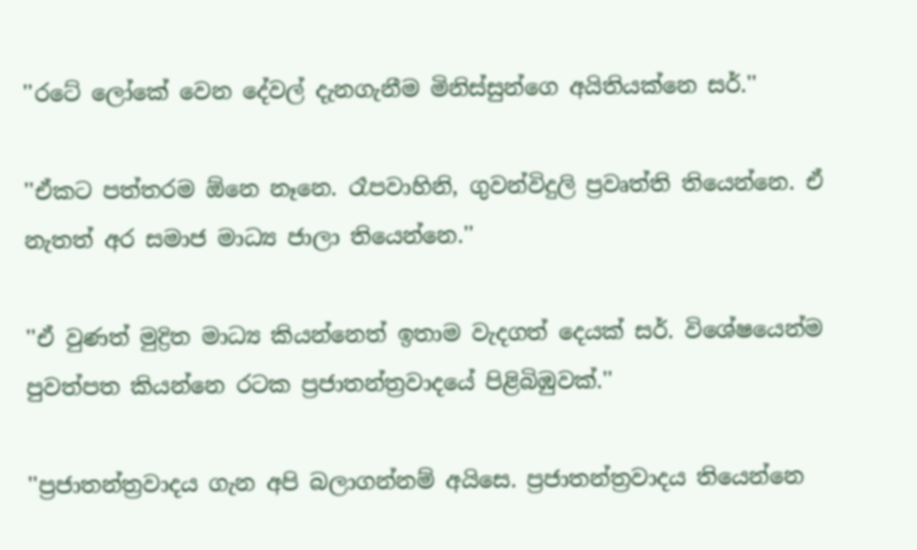''රටේ ලෝකේ වෙන දේවල් දැනගැනීම මිනිස්සුන්ගෙ අයිතියක්නෙ සර්.''

''ඒකට පත්තරම ඕනෙ නෑනෙ. රෑපවාහිනි, ගුවන්විදුලි ප්‍රවෘත්ති තියෙන්නෙ. ඒ නැතත් අර සමාජ මාධ්‍ය ජාලා තියෙන්නෙ.''

''ඒ වුණත් මුද්‍රිත මාධ්‍ය කියන්නෙත් ඉතාම වැදගත් දෙයක් සර්. විශේෂයෙන්ම පුවත්පත කියන්නෙ රටක ප්‍රජාතන්ත්‍රවාදයේ පිළිබිඹුවක්.''

''ප්‍රජාතන්ත්‍රවාදය ගැන අපි බලාගන්නම් අයිසෙ. ප්‍රජාතන්ත්‍රවාදය තියෙන්නෙ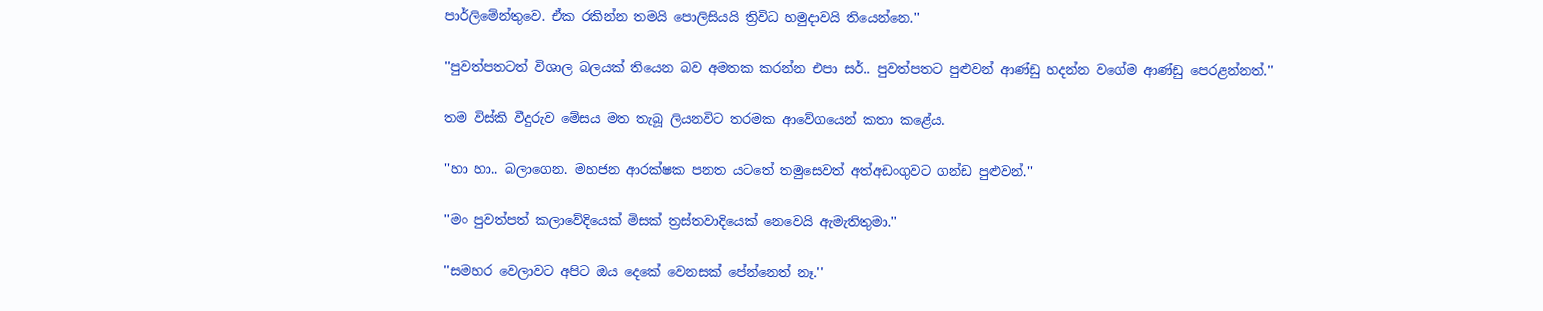පාර්ලිමේන්තුවෙ. ඒක රකින්න තමයි පොලිසියයි ත්‍රිවිධ හමුදාවයි තියෙන්නෙ.''

''පුවත්පතටත් විශාල බලයක් තියෙන බව අමතක කරන්න එපා සර්.. පුවත්පතට පුළුවන් ආණ්ඩු හදන්න වගේම ආණ්ඩු පෙරළන්නත්.''

තම විස්කි වීදුරුව මේසය මත තැබූ ලියනවිට තරමක ආවේගයෙන් කතා කළේය.

''හා හා.. බලාගෙන. මහජන ආරක්ෂක පනත යටතේ තමුසෙවත් අත්අඩංගුවට ගන්ඩ පුළුවන්.''

''මං පුවත්පත් කලාවේදියෙක් මිසක් ත්‍රස්තවාදියෙක් නෙවෙයි ඇමැතිතුමා.''

''සමහර වෙලාවට අපිට ඔය දෙකේ වෙනසක් පේන්නෙත් නෑ.''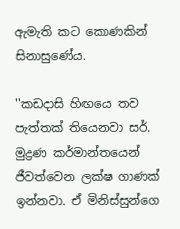ඇමැති කට කොණකින් සිනාසුණේය.

''කඩදාසි හිඟයෙ තව පැත්තක් තියෙනවා සර්. මුද්‍රණ කර්මාන්තයෙන් ජීවත්වෙන ලක්ෂ ගාණක් ඉන්නවා. ඒ මිනිස්සුන්ගෙ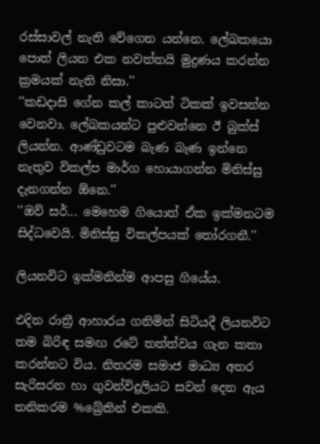රස්සාවල් නැති වේගෙන යන්නෙ. ලේඛකයො පොත් ලියන එක නවත්තයි මුද්‍රණය කරන්න ක්‍රමයක් නැති නිසා.''
''කඩදාසි ගේන කල් කාටත් ටිකක් ඉවසන්න වෙනවා. ලේඛකයන්ට පුළුවන්නෙ ඊ බුක්ස් ලියන්න. ආණ්ඩුවටම බැණ බැණ ඉන්නෙ නැතුව විකල්ප මාර්ග හොයාගන්න මිනිස්සු දැනගන්න ඕනෙ.''
''ඔව් සර්... මෙහෙම ගියොත් ඒක ඉක්මනටම සිද්ධවෙයි. මිනිස්සු විකල්පයක් තෝරගනී.''

ලියනවිට ඉක්මනින්ම ආපසු ගියේය.

එදින රාත්‍රී ආහාරය ගනිමින් සිටියදී ලියනවිට තම බිරිඳ සමඟ රටේ තත්ත්වය ගැන කතා කරන්නට විය. නිතරම සමාජ මාධ්‍ය අතර සැරිසරන හා ගුවන්විදුලියට සවන් දෙන ඇය තනිකරම %බ්‍රේකින් එකකි.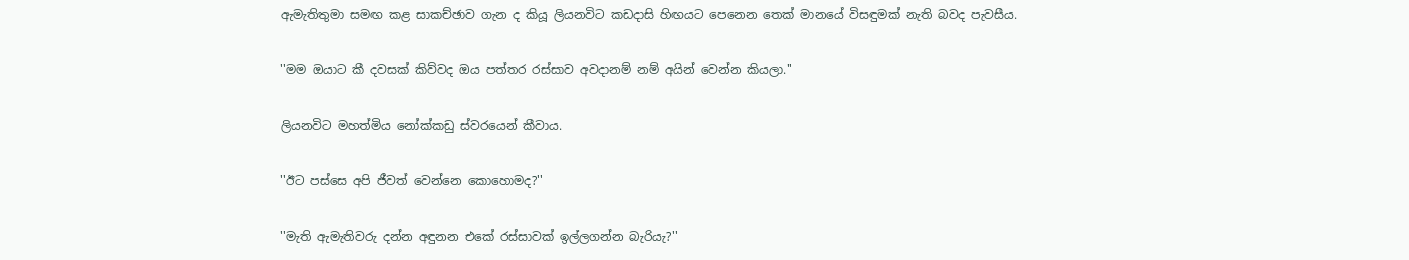ඇමැතිතුමා සමඟ කළ සාකච්ඡාව ගැන ද කියූ ලියනවිට කඩදාසි හිඟයට පෙනෙන තෙක් මානයේ විසඳුමක් නැති බවද පැවසීය.

''මම ඔයාට කී දවසක් කිව්වද ඔය පත්තර රස්සාව අවදානම් නම් අයින් වෙන්න කියලා.''

ලියනවිට මහත්මිය නෝක්කඩු ස්වරයෙන් කීවාය.

''ඊට පස්සෙ අපි ජීවත් වෙන්නෙ කොහොමද?''

''මැති ඇමැතිවරු දන්න අඳුනන එකේ රස්සාවක් ඉල්ලගන්න බැරියැ?''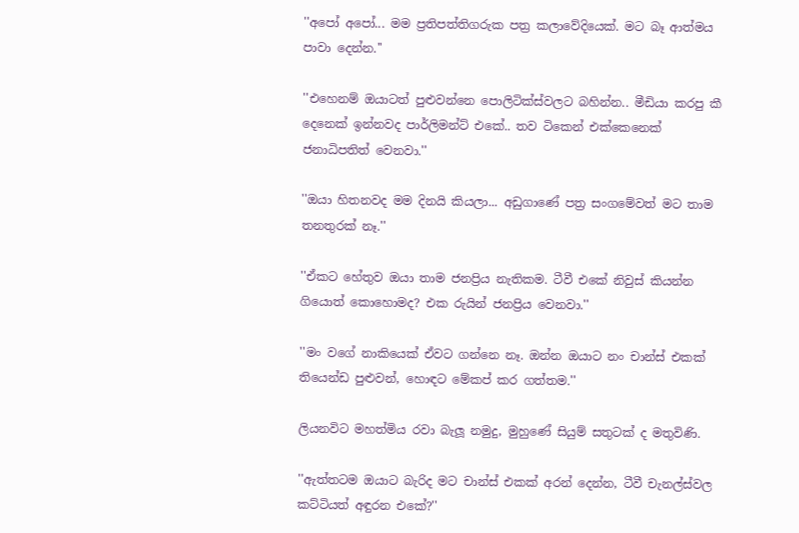''අපෝ අපෝ... මම ප්‍රතිපත්තිගරුක පත්‍ර කලාවේදියෙක්. මට බෑ ආත්මය පාවා දෙන්න.''

''එහෙනම් ඔයාටත් පුළුවන්නෙ පොලිටික්ස්වලට බහින්න.. මීඩියා කරපු කී දෙනෙක් ඉන්නවද පාර්ලිමන්ට් එකේ.. තව ටිකෙන් එක්කෙනෙක් ජනාධිපතිත් වෙනවා.''

''ඔයා හිතනවද මම දිනයි කියලා... අඩුගාණේ පත්‍ර සංගමේවත් මට තාම තනතුරක් නෑ.''

''ඒකට හේතුව ඔයා තාම ජනප්‍රිය නැතිකම. ටීවී එකේ නිවුස් කියන්න ගියොත් කොහොමද? එක රුයින් ජනප්‍රිය වෙනවා.''

''මං වගේ නාකියෙක් ඒවට ගන්නෙ නෑ. ඔන්න ඔයාට නං චාන්ස් එකක් තියෙන්ඩ පුළුවන්, හොඳට මේකප් කර ගත්තම.''

ලියනවිට මහත්මිය රවා බැලූ නමුදු, මුහුණේ සියුම් සතුටක් ද මතුවිණි.

''ඇත්තටම ඔයාට බැරිද මට චාන්ස් එකක් අරන් දෙන්න, ටීවී චැනල්ස්වල කට්ටියත් අඳුරන එකේ?''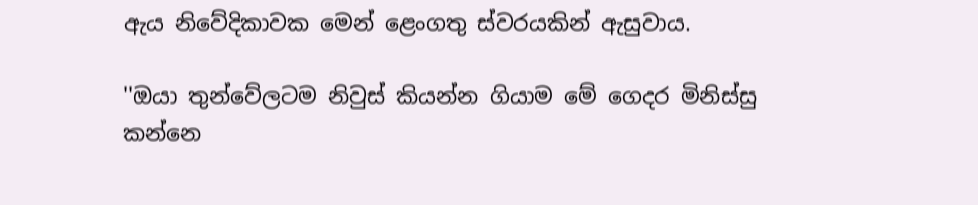ඇය නිවේදිකාවක මෙන් ළෙංගතු ස්වරයකින් ඇසුවාය.

''ඔයා තුන්වේලටම නිවුස් කියන්න ගියාම මේ ගෙදර මිනිස්සු කන්නෙ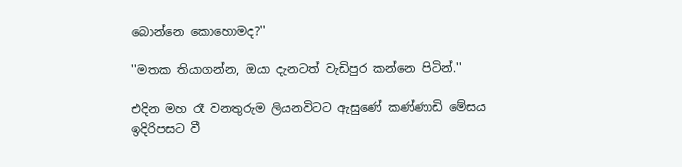බොන්නෙ කොහොමද?''

''මතක තියාගන්න, ඔයා දැනටත් වැඩිපුර කන්නෙ පිටින්.''

එදින මහ රෑ වනතුරුම ලියනවිටට ඇසුණේ කණ්ණාඩි මේසය ඉදිරිපසට වී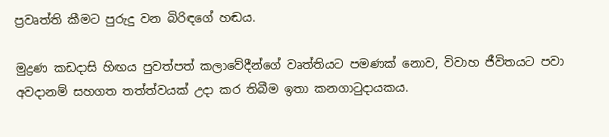ප්‍රවෘත්ති කීමට පුරුදු වන බිරිඳගේ හඬය.

මුද්‍රණ කඩදාසි හිඟය පුවත්පත් කලාවේදීන්ගේ වෘත්තියට පමණක් නොව, විවාහ ජීවිතයට පවා අවදානම් සහගත තත්ත්වයක් උදා කර තිබීම ඉතා කනගාටුදායකය.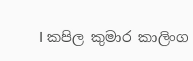I කපිල කුමාර කාලිංග